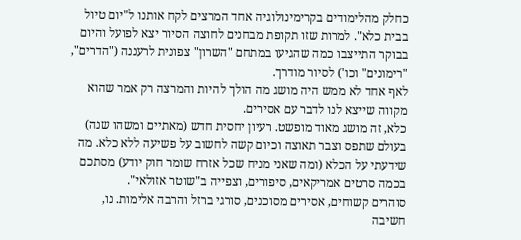כחלק מהלימודים בקרימינולוגיה אחד המרצים לקח אותנו ל"יום טיול בבית כלא". למרות שזו תקופת מבחנים לחוצה הסיור יצא לפועל והיום בבוקר התייצבו כמה שהגיעו במתחם "השרון" צפונית לרעננה ("הדרים", "רימונים" וכו') לסיור מודרך.
לאף אחד לא ממש היה מושג מה הולך להיות והמרצה רק אמר שהוא מקווה שייצא לנו לדבר עם אסירים.
כלא, זה מושג מאוד מופשט. רעיון יחסית חדש (מאתיים ומשהו שנה) בעולם שתפס וצבר תאוצה וכיום קשה לחשוב על פשיעה ללא כלא. מה שידעתי על הכלא (ומה שאני מניח שכל אזרח שומר חוק יודע) מסתכם בכמה סרטים אמריקאים, סיפורים, וצפייה ב"שוטר אזולאי".
סוהרים קשוחים, אסירים מסוכנים, סורגי ברזל והרבה אלימות. נו, חשיבה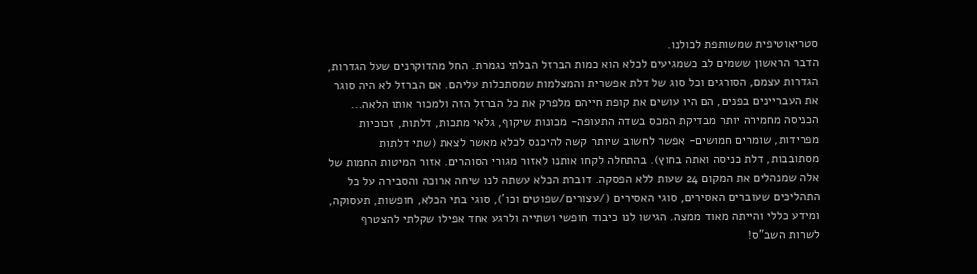סטריאוטיפית שמשותפת לכולנו.
הדבר הראשון ששמים לב כשמגיעים לכלא הוא כמות הברזל הבלתי נגמרת. החל מהדוקרנים שעל הגדרות, הגדרות עצמם, הסורגים וכל סוג של דלת אפשרית והמצלמות שמסתכלות עליהם. אם הברזל לא היה סוגר את העבריינים בפנים, הם היו עושים את קופת חייהם מלפרק את כל הברזל הזה ולמכור אותו הלאה...
הכניסה מחמירה יותר מבדיקת המכס בשדה התעופה- מכונות שיקוף, גלאי מתכות, דלתות, זכוכיות מפרידות, שומרים חמושים- אפשר לחשוב שיותר קשה להיכנס לכלא מאשר לצאת (שתי דלתות מסתובבות, דלת כניסה ואתה בחוץ). בהתחלה לקחו אותנו לאזור מגורי הסוהרים. אזור המיטות החמות של אלה שמנהלים את המקום 24 שעות ללא הפסקה. דוברת הכלא עשתה לנו שיחה ארוכה והסבירה על כל התהליכים שעוברים האסירים, סוגי האסירים (/עצורים/שפוטים וכו'), סוגי בתי הכלא, חופשות, תעסוקה, ומידע כללי והייתה מאוד ממצה. הגישו לנו כיבוד חופשי ושתייה ולרגע אחד אפילו שקלתי להצטרף לשרות השב"ס!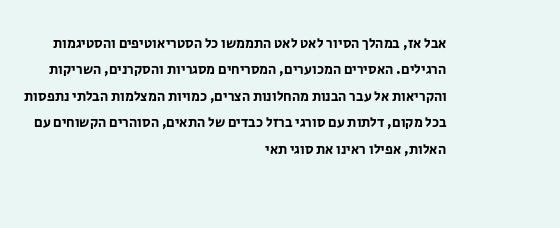אבל אז, במהלך הסיור לאט לאט התממשו כל הסטריאוטיפים והסטיגמות הרגילים. האסירים המכוערים, המסריחים מסגריות והסקרנים, השריקות והקריאות אל עבר הבנות מהחלונות הצרים, כמויות המצלמות הבלתי נתפסות בכל מקום, דלתות עם סורגי ברזל כבדים של התאים, הסוהרים הקשוחים עם האלות, אפילו ראינו את סוגי תאי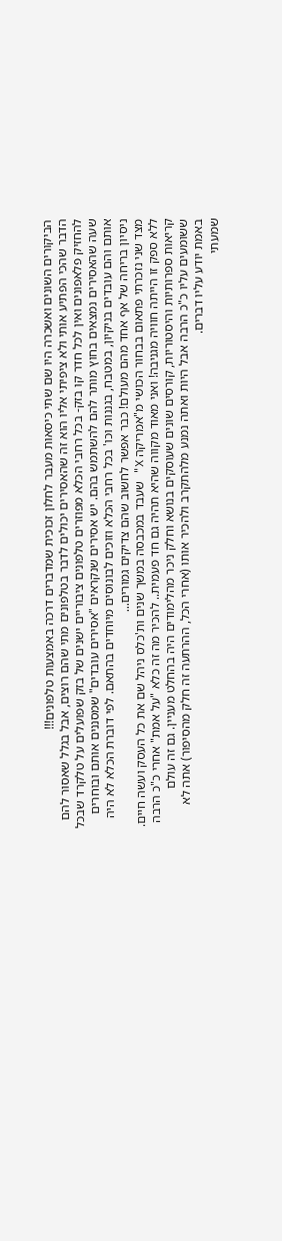הביקורים השונים ואשכרה היו שם שתי כיסאות מעבר לחלון זכוכית שמדברים דרכה באמצעות טלפונים!!!
הדבר שהכי הפתיע אותי ולא ציפיתי אליו הוא זה שהאסירים יכולים לדבר בטלפונים מתי שהם רוצים, אבל בגלל שאסור להם להחזיק פלאפונים ואין לכל חדר קו בזק- בכל רחבי הכלא מפוזרים טלפונים ציבוריים ישנים של בזק שפועלים על טלקרד שבכל שעה שהאסירים נמצאים בחוץ מותר להם להשתמש בהם. יש אסירים שנקראים "אסירים עובדים" שמסננים אותם ובוחרים אותם והם עובדים בניקיון, במטבח, בגננות וכו' בכל רחבי הכלא וזוכים לבונוסים מיוחדים בהתאם. לפי דוברת הכלא לא היה ניסיון בריחה של אף אחד מהם מעולם! כבר אפשר לחשוב שהם צדיקים גמורים...
מצד שני נזכרתי פתאום בבחור הכושי מ"אמריקה X" שעבד במכבסה במשך שנים ות'כלס ניהל שם את כל העסק ועשה חיים.
ללא ספק זו הייתה חוויה מגניבה! ואני מאוד מקווה שהיא תהיה גם חד פעמית.. להכיר מה זה כלא "על אמת" אחרי כ"כ הרבה קריאות ספרותיות והיסטוריות, קורסים שונים שעוסקים בנושא וחלק ניכר מהלימודים היה בהחלט מעניין. גם זה עולם ששומעים עליו כ"כ הרבה אבל היות ואתה נמנע מלהתקרב ולהכיר אותו (אחרי הכל, ההרתעה זה חלק מהסיפור) אתה לא באמת יודע עליו דברים.
שמעתי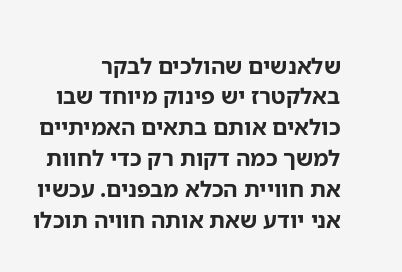שלאנשים שהולכים לבקר באלקטרז יש פינוק מיוחד שבו כולאים אותם בתאים האמיתיים למשך כמה דקות רק כדי לחוות את חוויית הכלא מבפנים. עכשיו אני יודע שאת אותה חוויה תוכלו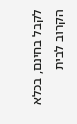לקבל בחינם, בכלא הקרוב לבית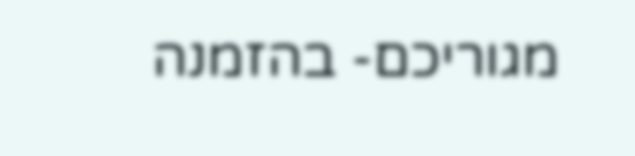מגוריכם- בהזמנה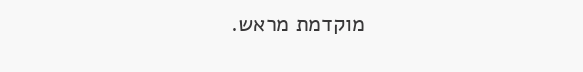מוקדמת מראש.